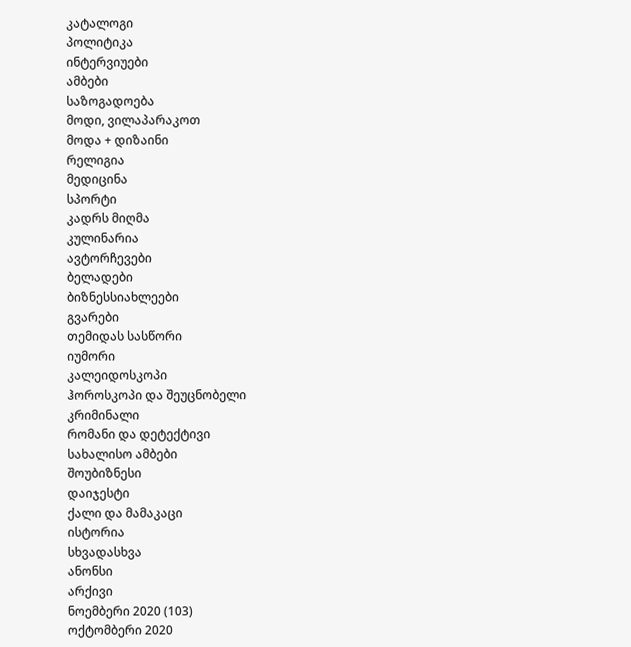კატალოგი
პოლიტიკა
ინტერვიუები
ამბები
საზოგადოება
მოდი, ვილაპარაკოთ
მოდა + დიზაინი
რელიგია
მედიცინა
სპორტი
კადრს მიღმა
კულინარია
ავტორჩევები
ბელადები
ბიზნესსიახლეები
გვარები
თემიდას სასწორი
იუმორი
კალეიდოსკოპი
ჰოროსკოპი და შეუცნობელი
კრიმინალი
რომანი და დეტექტივი
სახალისო ამბები
შოუბიზნესი
დაიჯესტი
ქალი და მამაკაცი
ისტორია
სხვადასხვა
ანონსი
არქივი
ნოემბერი 2020 (103)
ოქტომბერი 2020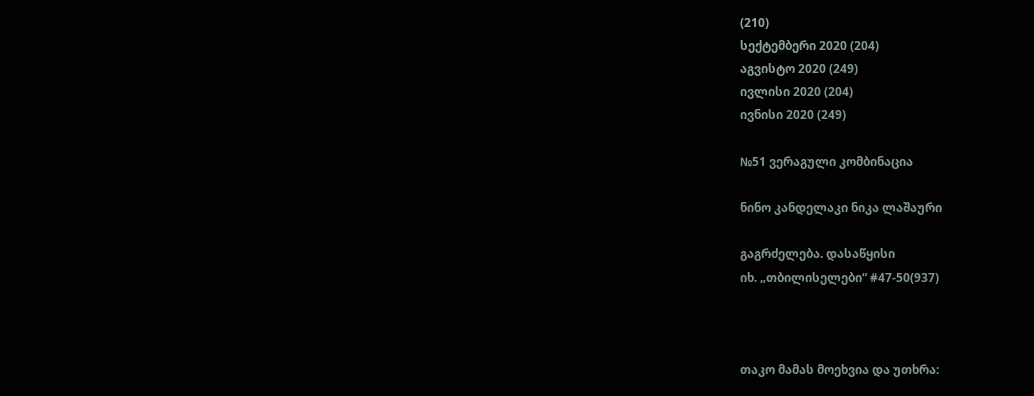(210)
სექტემბერი 2020 (204)
აგვისტო 2020 (249)
ივლისი 2020 (204)
ივნისი 2020 (249)

№51 ვერაგული კომბინაცია

ნინო კანდელაკი ნიკა ლაშაური

გაგრძელება. დასაწყისი
იხ. „თბილისელები“ #47-50(937)



თაკო მამას მოეხვია და უთხრა: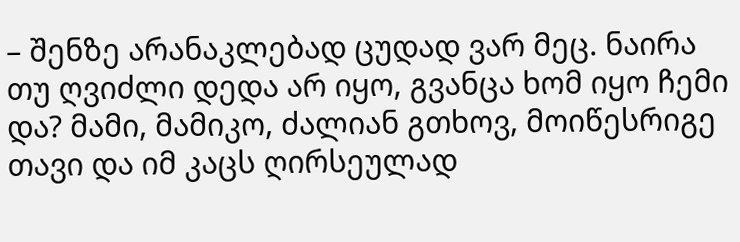– შენზე არანაკლებად ცუდად ვარ მეც. ნაირა თუ ღვიძლი დედა არ იყო, გვანცა ხომ იყო ჩემი და? მამი, მამიკო, ძალიან გთხოვ, მოიწესრიგე თავი და იმ კაცს ღირსეულად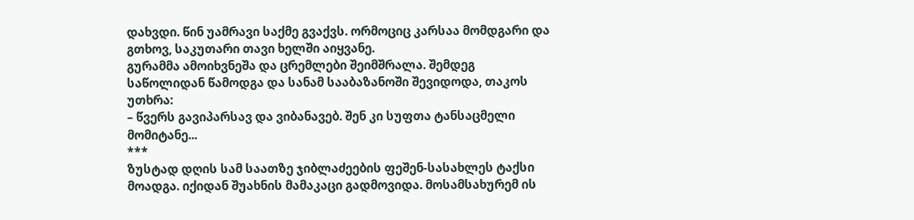დახვდი. წინ უამრავი საქმე გვაქვს. ორმოციც კარსაა მომდგარი და გთხოვ, საკუთარი თავი ხელში აიყვანე.
გურამმა ამოიხვნეშა და ცრემლები შეიმშრალა. შემდეგ საწოლიდან წამოდგა და სანამ სააბაზანოში შევიდოდა, თაკოს უთხრა:
– წვერს გავიპარსავ და ვიბანავებ. შენ კი სუფთა ტანსაცმელი მომიტანე...
***
ზუსტად დღის სამ საათზე ჯიბლაძეების ფეშენ-სასახლეს ტაქსი მოადგა. იქიდან შუახნის მამაკაცი გადმოვიდა. მოსამსახურემ ის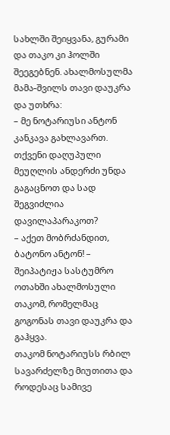სახლში შეიყვანა, გურამი და თაკო კი ჰოლში შეეგებნენ. ახალმოსულმა მამა-შვილს თავი დაუკრა და უთხრა:
– მე ნოტარიუსი ანტონ კანკავა გახლავართ. თქვენი დაღუპული მეუღლის ანდერძი უნდა გაგაცნოთ და სად შეგვიძლია დავილაპარაკოთ?
– აქეთ მობრძანდით, ბატონო ანტონ! – შეიპატიჟა სასტუმრო ოთახში ახალმოსული თაკომ, რომელმაც გოგონას თავი დაუკრა და გაჰყვა.
თაკომ ნოტარიუსს რბილ სავარძელზე მიუთითა და როდესაც სამივე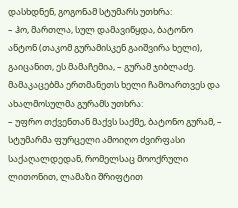დასხდნენ, გოგონამ სტუმარს უთხრა:
– ჰო, მართლა, სულ დამავიწყდა, ბატონო ანტონ (თაკომ გურამისკენ გაიშვირა ხელი), გაიცანით, ეს მამაჩემია, – გურამ ჯიბლაძე.
მამაკაცებმა ერთმანეთს ხელი ჩამოართვეს და ახალმოსულმა გურამს უთხრა:
– უფრო თქვენთან მაქვს საქმე, ბატონო გურამ, – სტუმარმა ფურცელი ამოიღო ძვირფასი საქაღალდედან, რომელსაც მოოქრული ლითონით, ლამაზი შრიფტით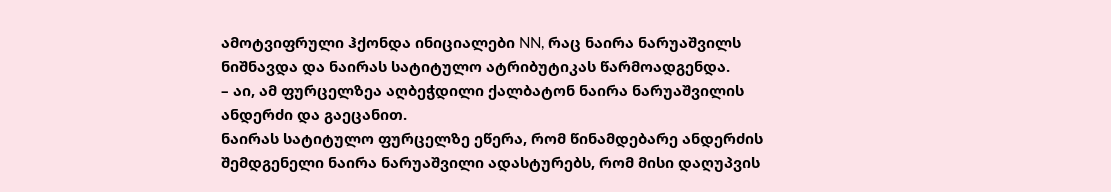ამოტვიფრული ჰქონდა ინიციალები NN, რაც ნაირა ნარუაშვილს ნიშნავდა და ნაირას სატიტულო ატრიბუტიკას წარმოადგენდა.
– აი, ამ ფურცელზეა აღბეჭდილი ქალბატონ ნაირა ნარუაშვილის ანდერძი და გაეცანით.
ნაირას სატიტულო ფურცელზე ეწერა, რომ წინამდებარე ანდერძის შემდგენელი ნაირა ნარუაშვილი ადასტურებს, რომ მისი დაღუპვის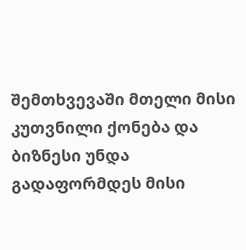შემთხვევაში მთელი მისი კუთვნილი ქონება და ბიზნესი უნდა გადაფორმდეს მისი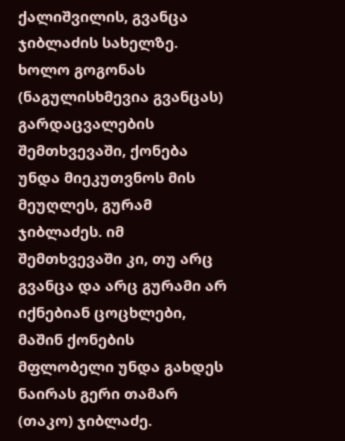ქალიშვილის, გვანცა ჯიბლაძის სახელზე. ხოლო გოგონას (ნაგულისხმევია გვანცას) გარდაცვალების შემთხვევაში, ქონება უნდა მიეკუთვნოს მის მეუღლეს, გურამ ჯიბლაძეს. იმ შემთხვევაში კი, თუ არც გვანცა და არც გურამი არ იქნებიან ცოცხლები, მაშინ ქონების მფლობელი უნდა გახდეს ნაირას გერი თამარ (თაკო) ჯიბლაძე.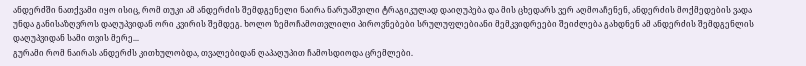ანდერძში ნათქვამი იყო ისიც, რომ თუკი ამ ანდერძის შემდგენელი ნაირა ნარუაშვილი ტრაგიკულად დაიღუპება და მის ცხედარს ვერ აღმოაჩენენ, ანდერძის მოქმედების ვადა უნდა განისაზღვროს დაღუპვიდან ორი კვირის შემდეგ. ხოლო ზემოჩამოთვლილი პიროვნებები სრულუფლებიანი მემკვიდრეები შეიძლება გახდნენ ამ ანდერძის შემდგენლის დაღუპვიდან სამი თვის მერე...
გურამი რომ ნაირას ანდერძს კითხულობდა, თვალებიდან ღაპაღუპით ჩამოსდიოდა ცრემლები.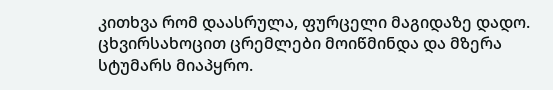კითხვა რომ დაასრულა, ფურცელი მაგიდაზე დადო. ცხვირსახოცით ცრემლები მოიწმინდა და მზერა სტუმარს მიაპყრო.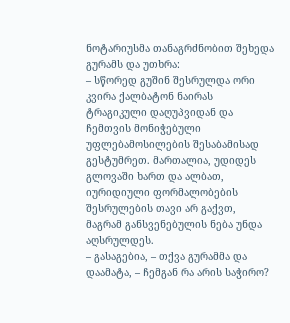ნოტარიუსმა თანაგრძნობით შეხედა გურამს და უთხრა:
– სწორედ გუშინ შესრულდა ორი კვირა ქალბატონ ნაირას ტრაგიკული დაღუპვიდან და ჩემთვის მონიჭებული უფლებამოსილების შესაბამისად გესტუმრეთ. მართალია, უდიდეს გლოვაში ხართ და ალბათ, იურიდიული ფორმალობების შესრულების თავი არ გაქვთ, მაგრამ განსვენებულის ნება უნდა აღსრულდეს.
– გასაგებია, – თქვა გურამმა და დაამატა, – ჩემგან რა არის საჭირო?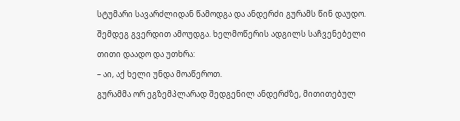სტუმარი სავარძლიდან წამოდგა და ანდერძი გურამს წინ დაუდო. შემდეგ გვერდით ამოუდგა. ხელმოწერის ადგილს საჩვენებელი თითი დაადო და უთხრა:
– აი, აქ ხელი უნდა მოაწეროთ.
გურამმა ორ ეგზემპლარად შედგენილ ანდერძზე, მითითებულ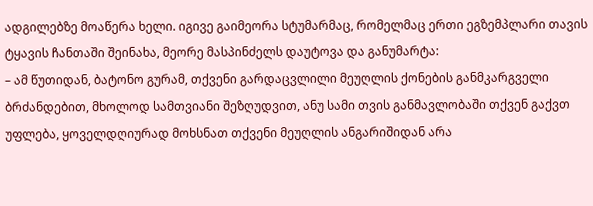ადგილებზე მოაწერა ხელი. იგივე გაიმეორა სტუმარმაც, რომელმაც ერთი ეგზემპლარი თავის ტყავის ჩანთაში შეინახა, მეორე მასპინძელს დაუტოვა და განუმარტა:
– ამ წუთიდან, ბატონო გურამ, თქვენი გარდაცვლილი მეუღლის ქონების განმკარგველი ბრძანდებით, მხოლოდ სამთვიანი შეზღუდვით, ანუ სამი თვის განმავლობაში თქვენ გაქვთ უფლება, ყოველდღიურად მოხსნათ თქვენი მეუღლის ანგარიშიდან არა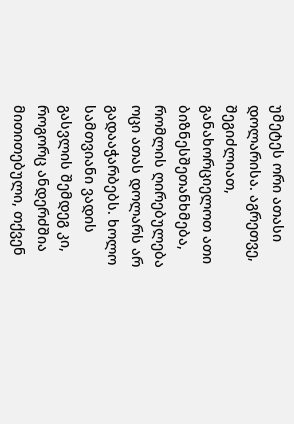უმეტეს ორი ათასი დოლარისა. აგრეთვე, შეგიძლიათ, განახორციელოთ ათი ბიზნესშეთანხმება, რომლის ღირებულება ოცი ათას დოლარს არ გადააჭარბებს. ხოლო სამთვიანი ვადის გასვლის შემდეგ კი, როგორც ანდერძშია მითითებული, თქვენ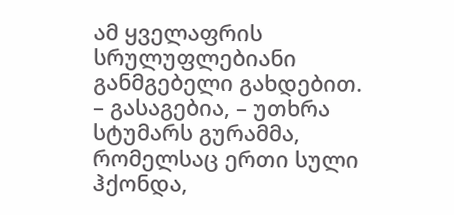ამ ყველაფრის სრულუფლებიანი განმგებელი გახდებით.
– გასაგებია, – უთხრა სტუმარს გურამმა, რომელსაც ერთი სული ჰქონდა,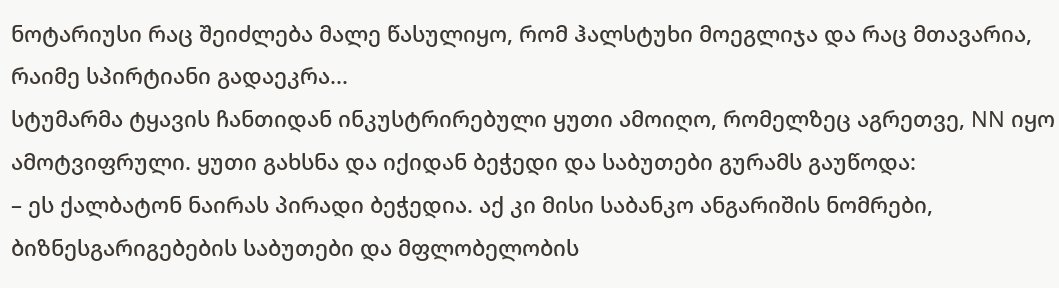ნოტარიუსი რაც შეიძლება მალე წასულიყო, რომ ჰალსტუხი მოეგლიჯა და რაც მთავარია, რაიმე სპირტიანი გადაეკრა...
სტუმარმა ტყავის ჩანთიდან ინკუსტრირებული ყუთი ამოიღო, რომელზეც აგრეთვე, NN იყო ამოტვიფრული. ყუთი გახსნა და იქიდან ბეჭედი და საბუთები გურამს გაუწოდა:
– ეს ქალბატონ ნაირას პირადი ბეჭედია. აქ კი მისი საბანკო ანგარიშის ნომრები, ბიზნესგარიგებების საბუთები და მფლობელობის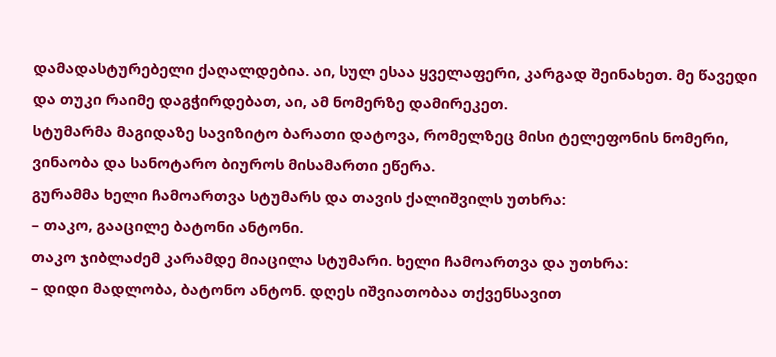დამადასტურებელი ქაღალდებია. აი, სულ ესაა ყველაფერი, კარგად შეინახეთ. მე წავედი და თუკი რაიმე დაგჭირდებათ, აი, ამ ნომერზე დამირეკეთ.
სტუმარმა მაგიდაზე სავიზიტო ბარათი დატოვა, რომელზეც მისი ტელეფონის ნომერი, ვინაობა და სანოტარო ბიუროს მისამართი ეწერა.
გურამმა ხელი ჩამოართვა სტუმარს და თავის ქალიშვილს უთხრა:
– თაკო, გააცილე ბატონი ანტონი.
თაკო ჯიბლაძემ კარამდე მიაცილა სტუმარი. ხელი ჩამოართვა და უთხრა:
– დიდი მადლობა, ბატონო ანტონ. დღეს იშვიათობაა თქვენსავით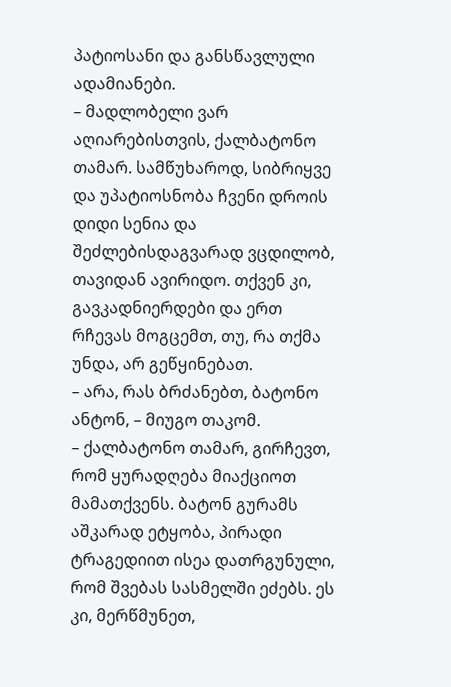პატიოსანი და განსწავლული ადამიანები.
– მადლობელი ვარ აღიარებისთვის, ქალბატონო თამარ. სამწუხაროდ, სიბრიყვე და უპატიოსნობა ჩვენი დროის დიდი სენია და შეძლებისდაგვარად ვცდილობ, თავიდან ავირიდო. თქვენ კი, გავკადნიერდები და ერთ რჩევას მოგცემთ, თუ, რა თქმა უნდა, არ გეწყინებათ.
– არა, რას ბრძანებთ, ბატონო ანტონ, – მიუგო თაკომ.
– ქალბატონო თამარ, გირჩევთ, რომ ყურადღება მიაქციოთ მამათქვენს. ბატონ გურამს აშკარად ეტყობა, პირადი ტრაგედიით ისეა დათრგუნული, რომ შვებას სასმელში ეძებს. ეს კი, მერწმუნეთ,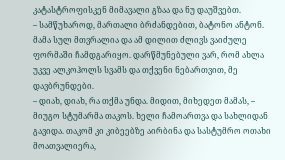კატასტროფისკენ მიმავალი გზაა და ნუ დაუშვებთ.
– სამწუხაროდ, მართალი ბრძანდებით, ბატონო ანტონ. მამა სულ მთვრალია და ამ დილით ძლივს ვაიძულე ფორმაში ჩამდგარიყო. დარწმუნებული ვარ, რომ ახლა უკვე ალკოჰოლს სვამს და თქვენი ნებართვით, მე დავბრუნდები.
– დიახ, დიახ, რა თქმა უნდა. მიდით, მიხედეთ მამას, – მიუგო სტუმარმა თაკოს. ხელი ჩამოართვა და სახლიდან გავიდა. თაკომ კი კიბეებზე აირბინა და სასტუმრო ოთახი მოათვალიერა,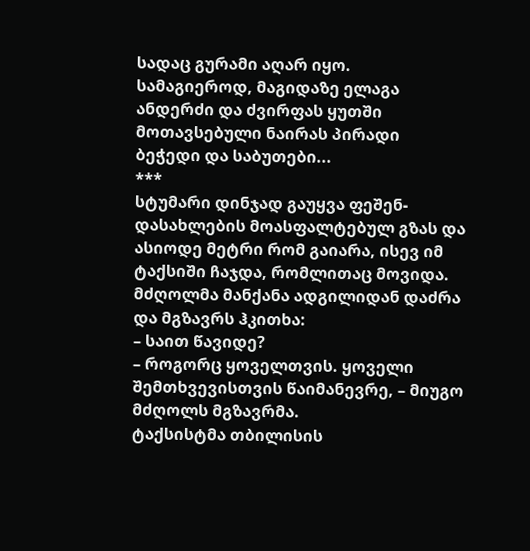სადაც გურამი აღარ იყო. სამაგიეროდ, მაგიდაზე ელაგა ანდერძი და ძვირფას ყუთში მოთავსებული ნაირას პირადი ბეჭედი და საბუთები...
***
სტუმარი დინჯად გაუყვა ფეშენ-დასახლების მოასფალტებულ გზას და ასიოდე მეტრი რომ გაიარა, ისევ იმ ტაქსიში ჩაჯდა, რომლითაც მოვიდა. მძღოლმა მანქანა ადგილიდან დაძრა და მგზავრს ჰკითხა:
– საით წავიდე?
– როგორც ყოველთვის. ყოველი შემთხვევისთვის წაიმანევრე, – მიუგო მძღოლს მგზავრმა.
ტაქსისტმა თბილისის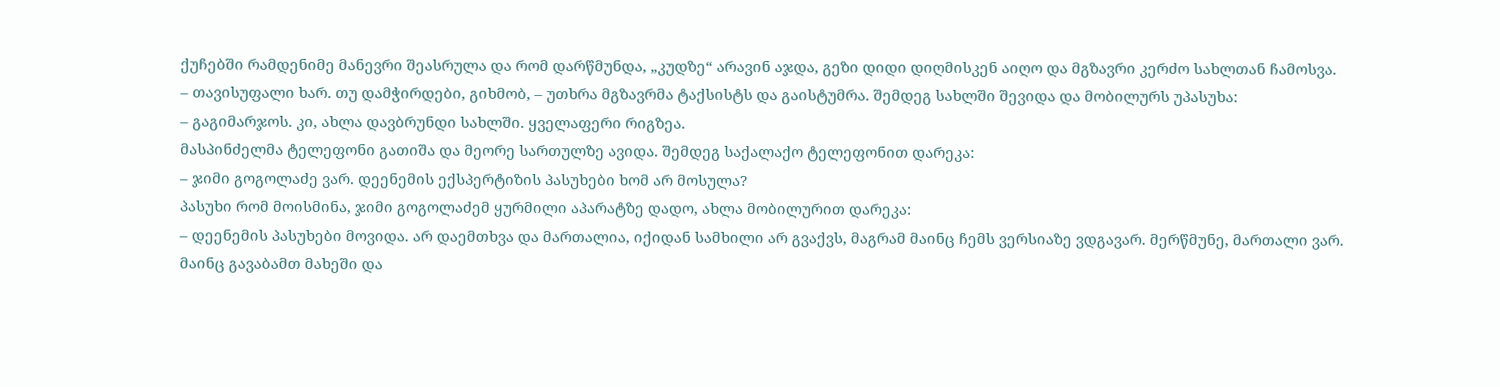ქუჩებში რამდენიმე მანევრი შეასრულა და რომ დარწმუნდა, „კუდზე“ არავინ აჯდა, გეზი დიდი დიღმისკენ აიღო და მგზავრი კერძო სახლთან ჩამოსვა.
– თავისუფალი ხარ. თუ დამჭირდები, გიხმობ, – უთხრა მგზავრმა ტაქსისტს და გაისტუმრა. შემდეგ სახლში შევიდა და მობილურს უპასუხა:
– გაგიმარჯოს. კი, ახლა დავბრუნდი სახლში. ყველაფერი რიგზეა.
მასპინძელმა ტელეფონი გათიშა და მეორე სართულზე ავიდა. შემდეგ საქალაქო ტელეფონით დარეკა:
– ჯიმი გოგოლაძე ვარ. დეენემის ექსპერტიზის პასუხები ხომ არ მოსულა?
პასუხი რომ მოისმინა, ჯიმი გოგოლაძემ ყურმილი აპარატზე დადო, ახლა მობილურით დარეკა:
– დეენემის პასუხები მოვიდა. არ დაემთხვა და მართალია, იქიდან სამხილი არ გვაქვს, მაგრამ მაინც ჩემს ვერსიაზე ვდგავარ. მერწმუნე, მართალი ვარ. მაინც გავაბამთ მახეში და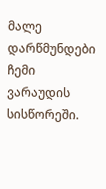მალე დარწმუნდები ჩემი ვარაუდის სისწორეში.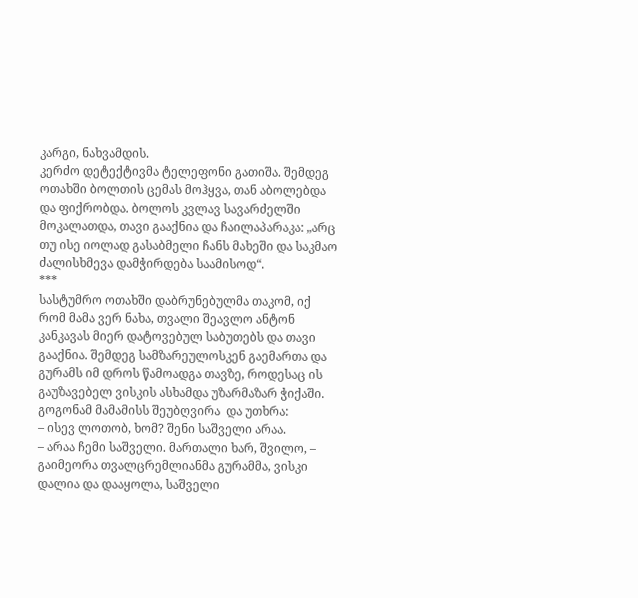კარგი, ნახვამდის.
კერძო დეტექტივმა ტელეფონი გათიშა. შემდეგ ოთახში ბოლთის ცემას მოჰყვა, თან აბოლებდა და ფიქრობდა. ბოლოს კვლავ სავარძელში მოკალათდა, თავი გააქნია და ჩაილაპარაკა: „არც თუ ისე იოლად გასაბმელი ჩანს მახეში და საკმაო ძალისხმევა დამჭირდება საამისოდ“.
***
სასტუმრო ოთახში დაბრუნებულმა თაკომ, იქ რომ მამა ვერ ნახა, თვალი შეავლო ანტონ კანკავას მიერ დატოვებულ საბუთებს და თავი გააქნია. შემდეგ სამზარეულოსკენ გაემართა და გურამს იმ დროს წამოადგა თავზე, როდესაც ის გაუზავებელ ვისკის ასხამდა უზარმაზარ ჭიქაში. გოგონამ მამამისს შეუბღვირა  და უთხრა:
– ისევ ლოთობ, ხომ? შენი საშველი არაა.
– არაა ჩემი საშველი. მართალი ხარ, შვილო, – გაიმეორა თვალცრემლიანმა გურამმა, ვისკი დალია და დააყოლა, საშველი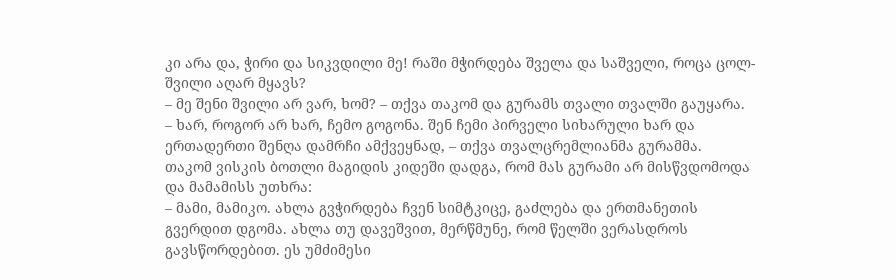კი არა და, ჭირი და სიკვდილი მე! რაში მჭირდება შველა და საშველი, როცა ცოლ-შვილი აღარ მყავს?
– მე შენი შვილი არ ვარ, ხომ? – თქვა თაკომ და გურამს თვალი თვალში გაუყარა.
– ხარ, როგორ არ ხარ, ჩემო გოგონა. შენ ჩემი პირველი სიხარული ხარ და ერთადერთი შენღა დამრჩი ამქვეყნად, – თქვა თვალცრემლიანმა გურამმა.
თაკომ ვისკის ბოთლი მაგიდის კიდეში დადგა, რომ მას გურამი არ მისწვდომოდა და მამამისს უთხრა:
– მამი, მამიკო. ახლა გვჭირდება ჩვენ სიმტკიცე, გაძლება და ერთმანეთის გვერდით დგომა. ახლა თუ დავეშვით, მერწმუნე, რომ წელში ვერასდროს გავსწორდებით. ეს უმძიმესი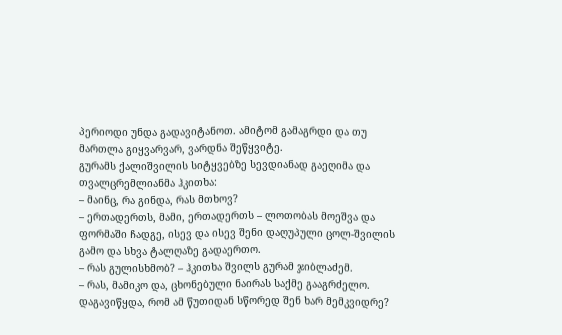პერიოდი უნდა გადავიტანოთ. ამიტომ გამაგრდი და თუ მართლა გიყვარვარ, ვარდნა შეწყვიტე.
გურამს ქალიშვილის სიტყვებზე სევდიანად გაეღიმა და თვალცრემლიანმა ჰკითხა:
– მაინც, რა გინდა, რას მთხოვ?
– ერთადერთს, მამი, ერთადერთს – ლოთობას მოეშვა და ფორმაში ჩადგე, ისევ და ისევ შენი დაღუპული ცოლ-შვილის გამო და სხვა ტალღაზე გადაერთო.
– რას გულისხმობ? – ჰკითხა შვილს გურამ ჯიბლაძემ.
– რას, მამიკო და, ცხონებული ნაირას საქმე გააგრძელო. დაგავიწყდა, რომ ამ წუთიდან სწორედ შენ ხარ მემკვიდრე?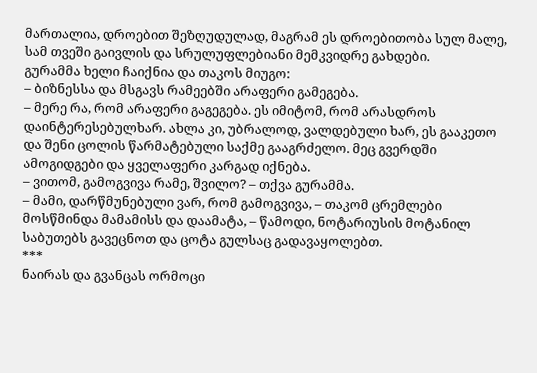მართალია, დროებით შეზღუდულად, მაგრამ ეს დროებითობა სულ მალე, სამ თვეში გაივლის და სრულუფლებიანი მემკვიდრე გახდები.
გურამმა ხელი ჩაიქნია და თაკოს მიუგო:
– ბიზნესსა და მსგავს რამეებში არაფერი გამეგება.
– მერე რა, რომ არაფერი გაგეგება. ეს იმიტომ, რომ არასდროს დაინტერესებულხარ. ახლა კი, უბრალოდ, ვალდებული ხარ, ეს გააკეთო და შენი ცოლის წარმატებული საქმე გააგრძელო. მეც გვერდში ამოგიდგები და ყველაფერი კარგად იქნება.
– ვითომ, გამოგვივა რამე, შვილო? – თქვა გურამმა.
– მამი, დარწმუნებული ვარ, რომ გამოგვივა, – თაკომ ცრემლები მოსწმინდა მამამისს და დაამატა, – წამოდი, ნოტარიუსის მოტანილ საბუთებს გავეცნოთ და ცოტა გულსაც გადავაყოლებთ.
***
ნაირას და გვანცას ორმოცი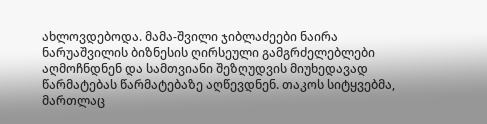ახლოვდებოდა. მამა-შვილი ჯიბლაძეები ნაირა ნარუაშვილის ბიზნესის ღირსეული გამგრძელებლები აღმოჩნდნენ და სამთვიანი შეზღუდვის მიუხედავად წარმატებას წარმატებაზე აღწევდნენ. თაკოს სიტყვებმა, მართლაც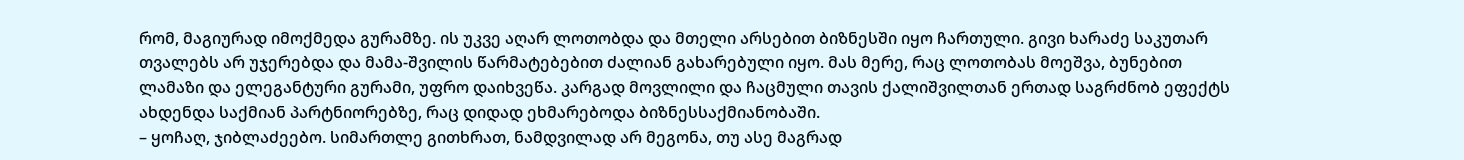რომ, მაგიურად იმოქმედა გურამზე. ის უკვე აღარ ლოთობდა და მთელი არსებით ბიზნესში იყო ჩართული. გივი ხარაძე საკუთარ თვალებს არ უჯერებდა და მამა-შვილის წარმატებებით ძალიან გახარებული იყო. მას მერე, რაც ლოთობას მოეშვა, ბუნებით ლამაზი და ელეგანტური გურამი, უფრო დაიხვეწა. კარგად მოვლილი და ჩაცმული თავის ქალიშვილთან ერთად საგრძნობ ეფექტს ახდენდა საქმიან პარტნიორებზე, რაც დიდად ეხმარებოდა ბიზნესსაქმიანობაში.
– ყოჩაღ, ჯიბლაძეებო. სიმართლე გითხრათ, ნამდვილად არ მეგონა, თუ ასე მაგრად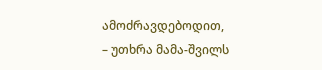ამოძრავდებოდით, – უთხრა მამა-შვილს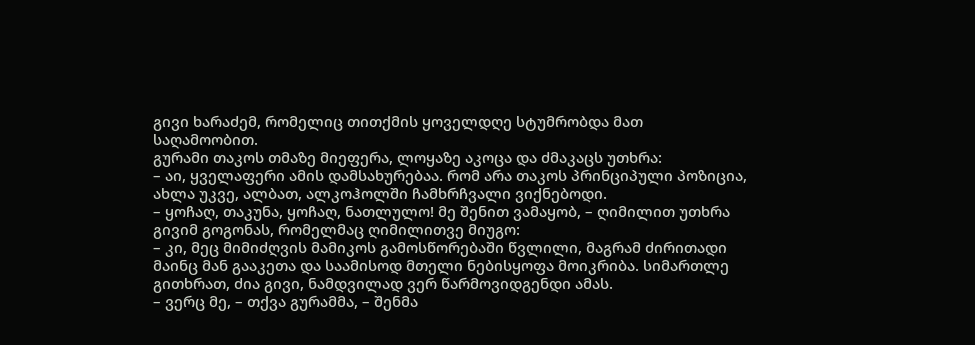გივი ხარაძემ, რომელიც თითქმის ყოველდღე სტუმრობდა მათ საღამოობით.
გურამი თაკოს თმაზე მიეფერა, ლოყაზე აკოცა და ძმაკაცს უთხრა:
– აი, ყველაფერი ამის დამსახურებაა. რომ არა თაკოს პრინციპული პოზიცია, ახლა უკვე, ალბათ, ალკოჰოლში ჩამხრჩვალი ვიქნებოდი.
– ყოჩაღ, თაკუნა, ყოჩაღ, ნათლულო! მე შენით ვამაყობ, – ღიმილით უთხრა გივიმ გოგონას, რომელმაც ღიმილითვე მიუგო:
– კი, მეც მიმიძღვის მამიკოს გამოსწორებაში წვლილი, მაგრამ ძირითადი მაინც მან გააკეთა და საამისოდ მთელი ნებისყოფა მოიკრიბა. სიმართლე გითხრათ, ძია გივი, ნამდვილად ვერ წარმოვიდგენდი ამას.
– ვერც მე, – თქვა გურამმა, – შენმა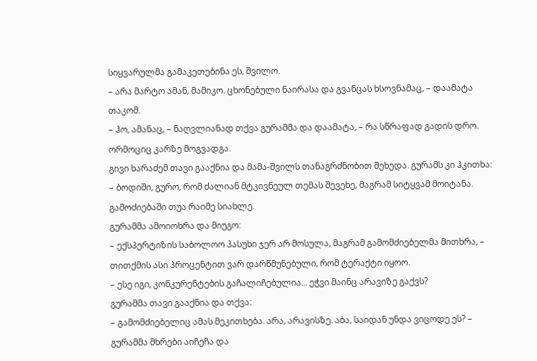სიყვარულმა გამაკეთებინა ეს, შვილო.
– არა მარტო ამან, მამიკო. ცხონებული ნაირასა და გვანცას ხსოვნამაც, – დაამატა თაკომ.
– ჰო, ამანაც, – ნაღვლიანად თქვა გურამმა და დაამატა, – რა სწრაფად გადის დრო. ორმოციც კარზე მოგვადგა.
გივი ხარაძემ თავი გააქნია და მამა-შვილს თანაგრძნობით შეხედა. გურამს კი ჰკითხა:
– ბოდიში, გურო, რომ ძალიან მტკივნეულ თემას შევეხე, მაგრამ სიტყვამ მოიტანა. გამოძიებაში თუა რაიმე სიახლე.
გურამმა ამოიოხრა და მიუგო:
– ექსპერტიზის საბოლოო პასუხი ჯერ არ მოსულა, მაგრამ გამომძიებელმა მითხრა, – თითქმის ასი პროცენტით ვარ დარწმუნებული, რომ ტერაქტი იყოო.
– ესე იგი, კონკურენტების გაჩალიჩებულია... ეჭვი მაინც არავიზე გაქვს?
გურამმა თავი გააქნია და თქვა:
– გამომძიებელიც ამას მეკითხება. არა, არავისზე. აბა, საიდან უნდა ვიცოდე ეს? – გურამმა მხრები აიჩეჩა და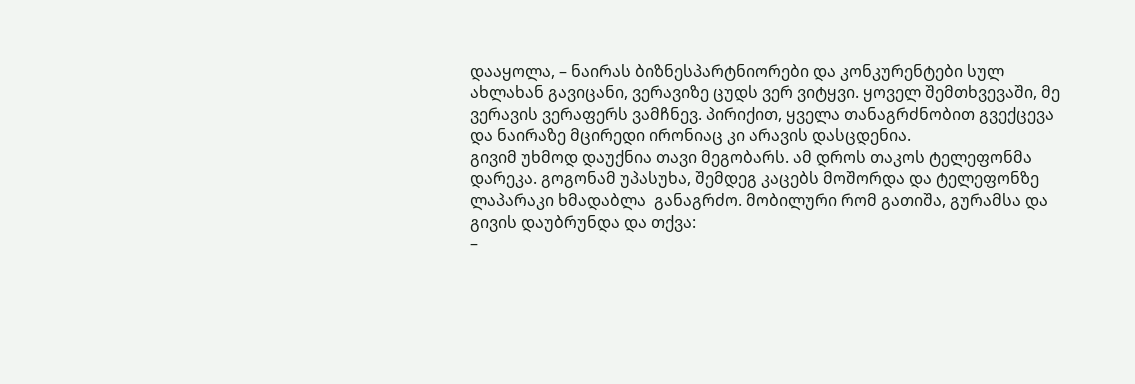დააყოლა, – ნაირას ბიზნესპარტნიორები და კონკურენტები სულ ახლახან გავიცანი, ვერავიზე ცუდს ვერ ვიტყვი. ყოველ შემთხვევაში, მე ვერავის ვერაფერს ვამჩნევ. პირიქით, ყველა თანაგრძნობით გვექცევა და ნაირაზე მცირედი ირონიაც კი არავის დასცდენია.
გივიმ უხმოდ დაუქნია თავი მეგობარს. ამ დროს თაკოს ტელეფონმა დარეკა. გოგონამ უპასუხა, შემდეგ კაცებს მოშორდა და ტელეფონზე ლაპარაკი ხმადაბლა  განაგრძო. მობილური რომ გათიშა, გურამსა და გივის დაუბრუნდა და თქვა:
–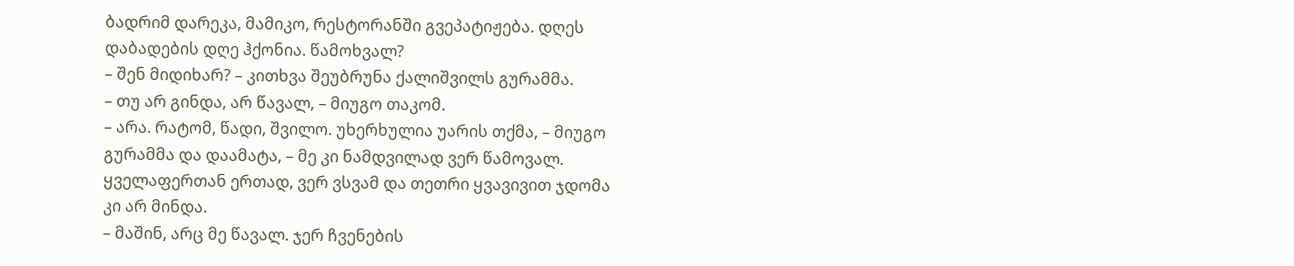ბადრიმ დარეკა, მამიკო, რესტორანში გვეპატიჟება. დღეს დაბადების დღე ჰქონია. წამოხვალ?
– შენ მიდიხარ? – კითხვა შეუბრუნა ქალიშვილს გურამმა.
– თუ არ გინდა, არ წავალ, – მიუგო თაკომ.
– არა. რატომ, წადი, შვილო. უხერხულია უარის თქმა, – მიუგო გურამმა და დაამატა, – მე კი ნამდვილად ვერ წამოვალ. ყველაფერთან ერთად, ვერ ვსვამ და თეთრი ყვავივით ჯდომა კი არ მინდა.
– მაშინ, არც მე წავალ. ჯერ ჩვენების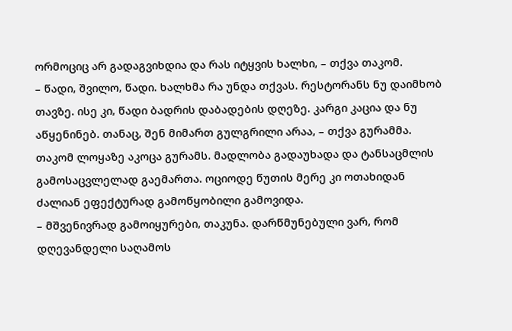ორმოციც არ გადაგვიხდია და რას იტყვის ხალხი, – თქვა თაკომ.
– წადი, შვილო, წადი. ხალხმა რა უნდა თქვას. რესტორანს ნუ დაიმხობ თავზე. ისე კი, წადი ბადრის დაბადების დღეზე. კარგი კაცია და ნუ აწყენინებ. თანაც, შენ მიმართ გულგრილი არაა, – თქვა გურამმა.
თაკომ ლოყაზე აკოცა გურამს. მადლობა გადაუხადა და ტანსაცმლის გამოსაცვლელად გაემართა. ოციოდე წუთის მერე კი ოთახიდან ძალიან ეფექტურად გამოწყობილი გამოვიდა.
– მშვენივრად გამოიყურები, თაკუნა. დარწმუნებული ვარ, რომ დღევანდელი საღამოს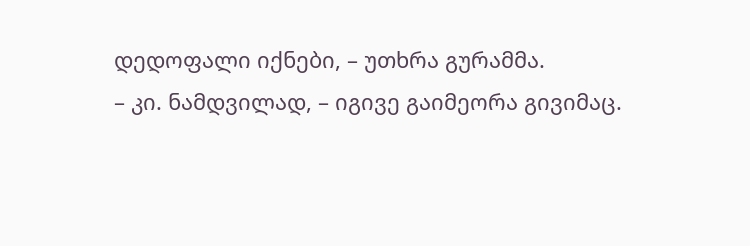დედოფალი იქნები, – უთხრა გურამმა.
– კი. ნამდვილად, – იგივე გაიმეორა გივიმაც.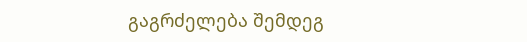გაგრძელება შემდეგ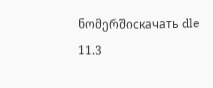ნომერშიскачать dle 11.3